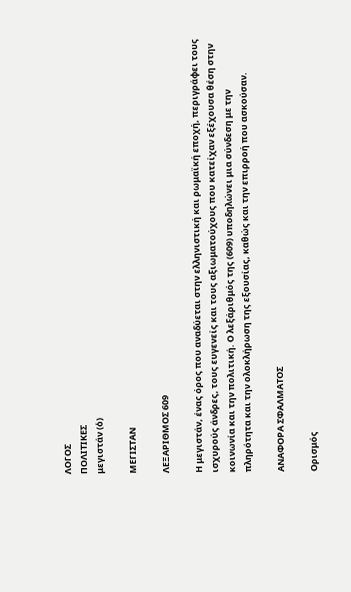ΛΟΓΟΣ
ΠΟΛΙΤΙΚΕΣ
μεγιστάν (ὁ)

ΜΕΓΙΣΤΑΝ

ΛΕΞΑΡΙΘΜΟΣ 609

Η μεγιστάν, ένας όρος που αναδύεται στην ελληνιστική και ρωμαϊκή εποχή, περιγράφει τους ισχυρούς άνδρες, τους ευγενείς και τους αξιωματούχους που κατείχαν εξέχουσα θέση στην κοινωνία και την πολιτική. Ο λεξάριθμός της (609) υποδηλώνει μια σύνδεση με την πληρότητα και την ολοκλήρωση της εξουσίας, καθώς και την επιρροή που ασκούσαν.

ΑΝΑΦΟΡΑ ΣΦΑΛΜΑΤΟΣ

Ορισμός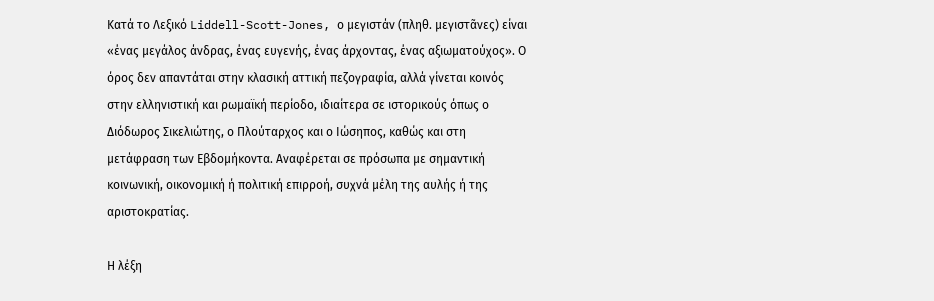Κατά το Λεξικό Liddell-Scott-Jones, ο μεγιστάν (πληθ. μεγιστᾶνες) είναι «ένας μεγάλος άνδρας, ένας ευγενής, ένας άρχοντας, ένας αξιωματούχος». Ο όρος δεν απαντάται στην κλασική αττική πεζογραφία, αλλά γίνεται κοινός στην ελληνιστική και ρωμαϊκή περίοδο, ιδιαίτερα σε ιστορικούς όπως ο Διόδωρος Σικελιώτης, ο Πλούταρχος και ο Ιώσηπος, καθώς και στη μετάφραση των Εβδομήκοντα. Αναφέρεται σε πρόσωπα με σημαντική κοινωνική, οικονομική ή πολιτική επιρροή, συχνά μέλη της αυλής ή της αριστοκρατίας.

Η λέξη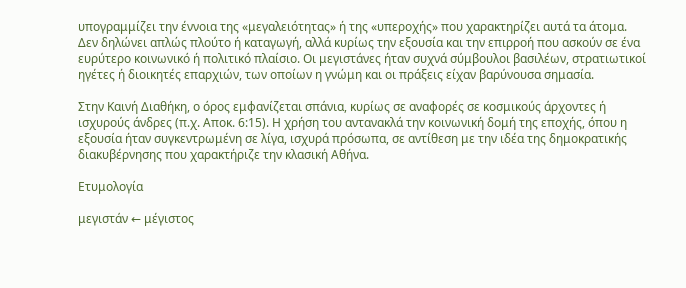υπογραμμίζει την έννοια της «μεγαλειότητας» ή της «υπεροχής» που χαρακτηρίζει αυτά τα άτομα. Δεν δηλώνει απλώς πλούτο ή καταγωγή, αλλά κυρίως την εξουσία και την επιρροή που ασκούν σε ένα ευρύτερο κοινωνικό ή πολιτικό πλαίσιο. Οι μεγιστάνες ήταν συχνά σύμβουλοι βασιλέων, στρατιωτικοί ηγέτες ή διοικητές επαρχιών, των οποίων η γνώμη και οι πράξεις είχαν βαρύνουσα σημασία.

Στην Καινή Διαθήκη, ο όρος εμφανίζεται σπάνια, κυρίως σε αναφορές σε κοσμικούς άρχοντες ή ισχυρούς άνδρες (π.χ. Αποκ. 6:15). Η χρήση του αντανακλά την κοινωνική δομή της εποχής, όπου η εξουσία ήταν συγκεντρωμένη σε λίγα, ισχυρά πρόσωπα, σε αντίθεση με την ιδέα της δημοκρατικής διακυβέρνησης που χαρακτήριζε την κλασική Αθήνα.

Ετυμολογία

μεγιστάν ← μέγιστος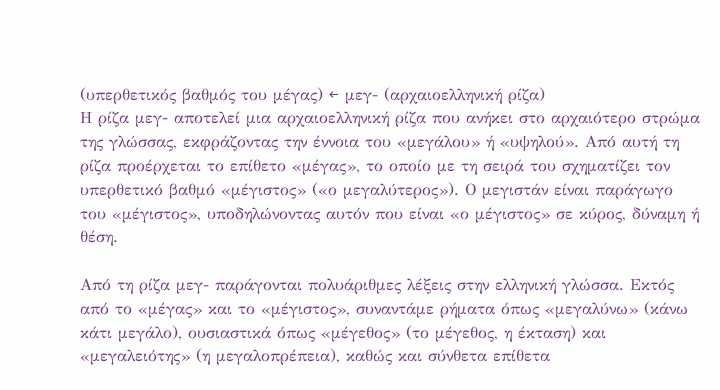(υπερθετικός βαθμός του μέγας) ← μεγ- (αρχαιοελληνική ρίζα)
Η ρίζα μεγ- αποτελεί μια αρχαιοελληνική ρίζα που ανήκει στο αρχαιότερο στρώμα της γλώσσας, εκφράζοντας την έννοια του «μεγάλου» ή «υψηλού». Από αυτή τη ρίζα προέρχεται το επίθετο «μέγας», το οποίο με τη σειρά του σχηματίζει τον υπερθετικό βαθμό «μέγιστος» («ο μεγαλύτερος»). Ο μεγιστάν είναι παράγωγο του «μέγιστος», υποδηλώνοντας αυτόν που είναι «ο μέγιστος» σε κύρος, δύναμη ή θέση.

Από τη ρίζα μεγ- παράγονται πολυάριθμες λέξεις στην ελληνική γλώσσα. Εκτός από το «μέγας» και το «μέγιστος», συναντάμε ρήματα όπως «μεγαλύνω» (κάνω κάτι μεγάλο), ουσιαστικά όπως «μέγεθος» (το μέγεθος, η έκταση) και «μεγαλειότης» (η μεγαλοπρέπεια), καθώς και σύνθετα επίθετα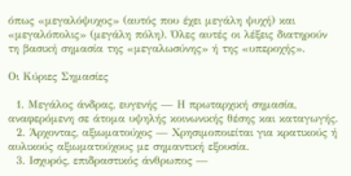όπως «μεγαλόψυχος» (αυτός που έχει μεγάλη ψυχή) και «μεγαλόπολις» (μεγάλη πόλη). Όλες αυτές οι λέξεις διατηρούν τη βασική σημασία της «μεγαλωσύνης» ή της «υπεροχής».

Οι Κύριες Σημασίες

  1. Μεγάλος άνδρας, ευγενής — Η πρωταρχική σημασία, αναφερόμενη σε άτομα υψηλής κοινωνικής θέσης και καταγωγής.
  2. Άρχοντας, αξιωματούχος — Χρησιμοποιείται για κρατικούς ή αυλικούς αξιωματούχους με σημαντική εξουσία.
  3. Ισχυρός, επιδραστικός άνθρωπος —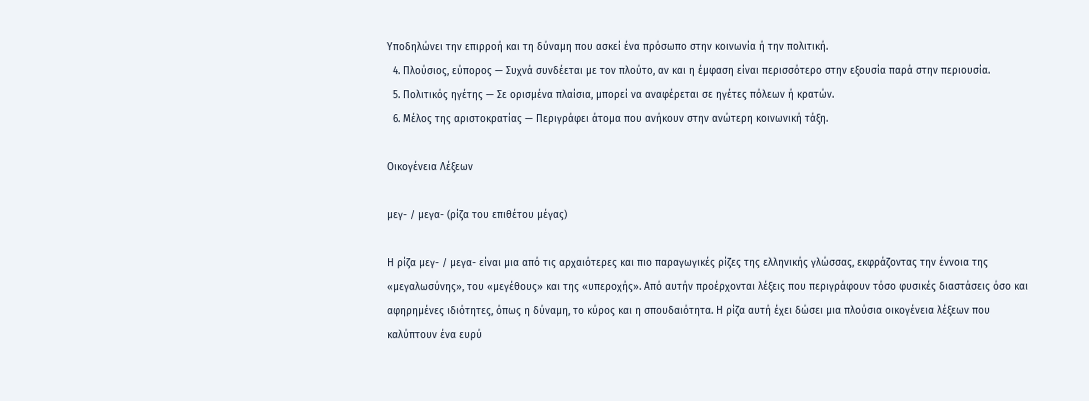Υποδηλώνει την επιρροή και τη δύναμη που ασκεί ένα πρόσωπο στην κοινωνία ή την πολιτική.
  4. Πλούσιος, εύπορος — Συχνά συνδέεται με τον πλούτο, αν και η έμφαση είναι περισσότερο στην εξουσία παρά στην περιουσία.
  5. Πολιτικός ηγέτης — Σε ορισμένα πλαίσια, μπορεί να αναφέρεται σε ηγέτες πόλεων ή κρατών.
  6. Μέλος της αριστοκρατίας — Περιγράφει άτομα που ανήκουν στην ανώτερη κοινωνική τάξη.

Οικογένεια Λέξεων

μεγ- / μεγα- (ρίζα του επιθέτου μέγας)

Η ρίζα μεγ- / μεγα- είναι μια από τις αρχαιότερες και πιο παραγωγικές ρίζες της ελληνικής γλώσσας, εκφράζοντας την έννοια της «μεγαλωσύνης», του «μεγέθους» και της «υπεροχής». Από αυτήν προέρχονται λέξεις που περιγράφουν τόσο φυσικές διαστάσεις όσο και αφηρημένες ιδιότητες, όπως η δύναμη, το κύρος και η σπουδαιότητα. Η ρίζα αυτή έχει δώσει μια πλούσια οικογένεια λέξεων που καλύπτουν ένα ευρύ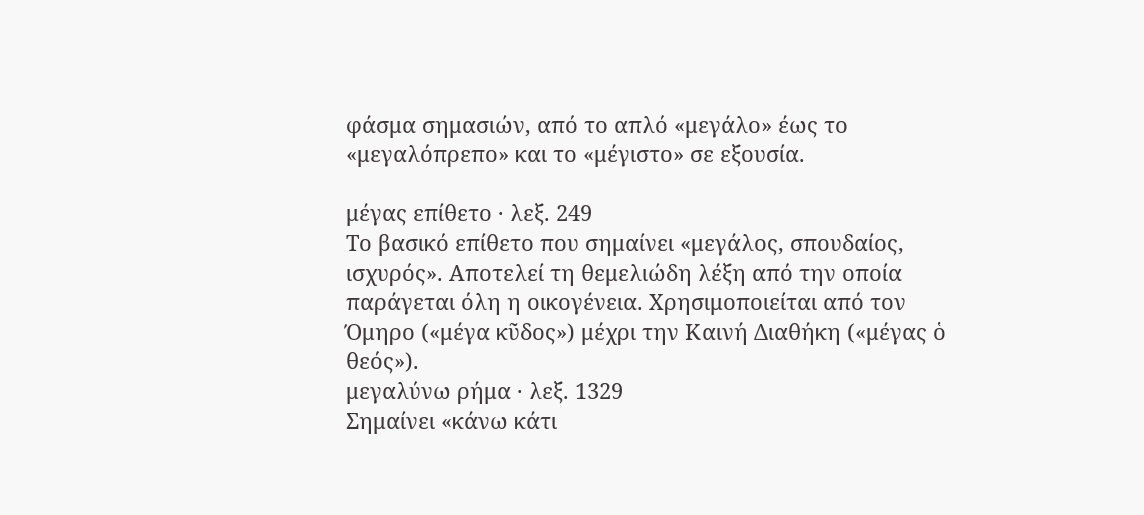φάσμα σημασιών, από το απλό «μεγάλο» έως το «μεγαλόπρεπο» και το «μέγιστο» σε εξουσία.

μέγας επίθετο · λεξ. 249
Το βασικό επίθετο που σημαίνει «μεγάλος, σπουδαίος, ισχυρός». Αποτελεί τη θεμελιώδη λέξη από την οποία παράγεται όλη η οικογένεια. Χρησιμοποιείται από τον Όμηρο («μέγα κῦδος») μέχρι την Καινή Διαθήκη («μέγας ὁ θεός»).
μεγαλύνω ρήμα · λεξ. 1329
Σημαίνει «κάνω κάτι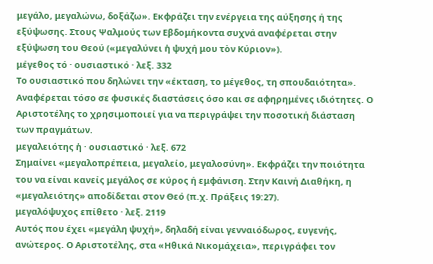μεγάλο, μεγαλώνω, δοξάζω». Εκφράζει την ενέργεια της αύξησης ή της εξύψωσης. Στους Ψαλμούς των Εβδομήκοντα συχνά αναφέρεται στην εξύψωση του Θεού («μεγαλύνει ἡ ψυχή μου τὸν Κύριον»).
μέγεθος τό · ουσιαστικό · λεξ. 332
Το ουσιαστικό που δηλώνει την «έκταση, το μέγεθος, τη σπουδαιότητα». Αναφέρεται τόσο σε φυσικές διαστάσεις όσο και σε αφηρημένες ιδιότητες. Ο Αριστοτέλης το χρησιμοποιεί για να περιγράψει την ποσοτική διάσταση των πραγμάτων.
μεγαλειότης ἡ · ουσιαστικό · λεξ. 672
Σημαίνει «μεγαλοπρέπεια, μεγαλείο, μεγαλοσύνη». Εκφράζει την ποιότητα του να είναι κανείς μεγάλος σε κύρος ή εμφάνιση. Στην Καινή Διαθήκη, η «μεγαλειότης» αποδίδεται στον Θεό (π.χ. Πράξεις 19:27).
μεγαλόψυχος επίθετο · λεξ. 2119
Αυτός που έχει «μεγάλη ψυχή», δηλαδή είναι γενναιόδωρος, ευγενής, ανώτερος. Ο Αριστοτέλης, στα «Ηθικά Νικομάχεια», περιγράφει τον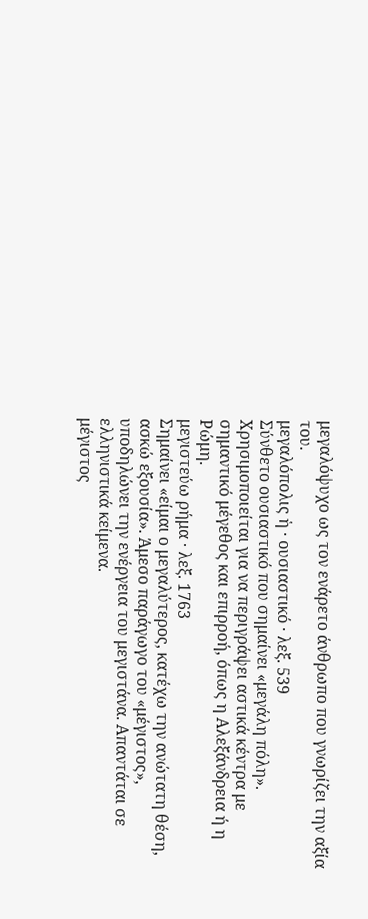μεγαλόψυχο ως τον ενάρετο άνθρωπο που γνωρίζει την αξία του.
μεγαλόπολις ἡ · ουσιαστικό · λεξ. 539
Σύνθετο ουσιαστικό που σημαίνει «μεγάλη πόλη». Χρησιμοποιείται για να περιγράψει αστικά κέντρα με σημαντικό μέγεθος και επιρροή, όπως η Αλεξάνδρεια ή η Ρώμη.
μεγιστεύω ρήμα · λεξ. 1763
Σημαίνει «είμαι ο μεγαλύτερος, κατέχω την ανώτατη θέση, ασκώ εξουσία». Άμεσο παράγωγο του «μέγιστος», υποδηλώνει την ενέργεια του μεγιστάνα. Απαντάται σε ελληνιστικά κείμενα.
μέγιστος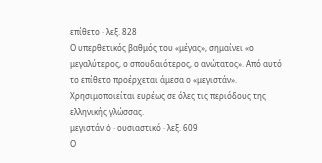επίθετο · λεξ. 828
Ο υπερθετικός βαθμός του «μέγας», σημαίνει «ο μεγαλύτερος, ο σπουδαιότερος, ο ανώτατος». Από αυτό το επίθετο προέρχεται άμεσα ο «μεγιστάν». Χρησιμοποιείται ευρέως σε όλες τις περιόδους της ελληνικής γλώσσας.
μεγιστάν ὁ · ουσιαστικό · λεξ. 609
Ο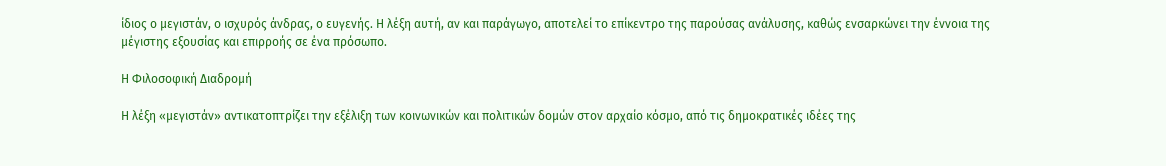ίδιος ο μεγιστάν, ο ισχυρός άνδρας, ο ευγενής. Η λέξη αυτή, αν και παράγωγο, αποτελεί το επίκεντρο της παρούσας ανάλυσης, καθώς ενσαρκώνει την έννοια της μέγιστης εξουσίας και επιρροής σε ένα πρόσωπο.

Η Φιλοσοφική Διαδρομή

Η λέξη «μεγιστάν» αντικατοπτρίζει την εξέλιξη των κοινωνικών και πολιτικών δομών στον αρχαίο κόσμο, από τις δημοκρατικές ιδέες της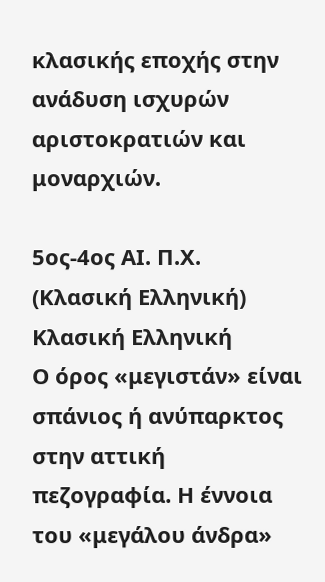κλασικής εποχής στην ανάδυση ισχυρών αριστοκρατιών και μοναρχιών.

5ος-4ος ΑΙ. Π.Χ. (Κλασική Ελληνική)
Κλασική Ελληνική
Ο όρος «μεγιστάν» είναι σπάνιος ή ανύπαρκτος στην αττική πεζογραφία. Η έννοια του «μεγάλου άνδρα»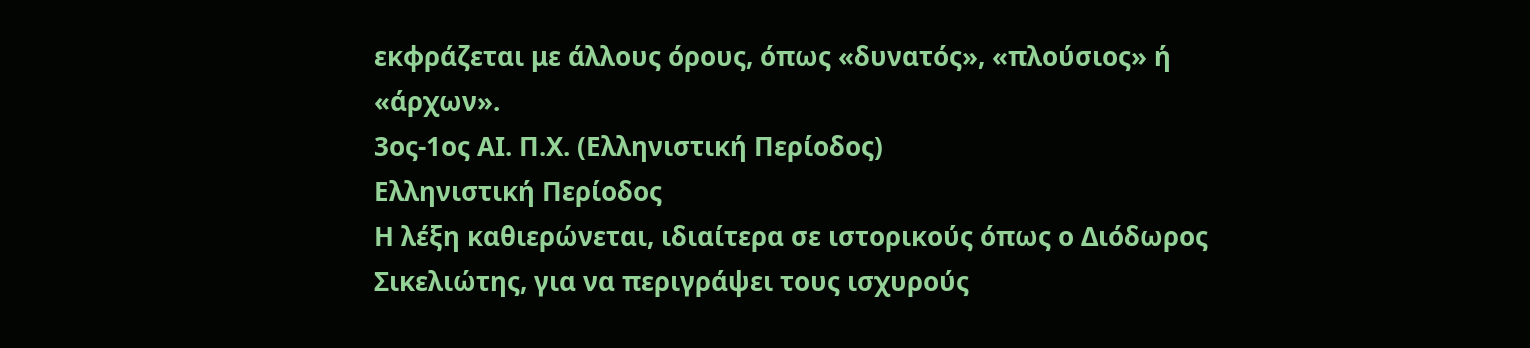εκφράζεται με άλλους όρους, όπως «δυνατός», «πλούσιος» ή «άρχων».
3ος-1ος ΑΙ. Π.Χ. (Ελληνιστική Περίοδος)
Ελληνιστική Περίοδος
Η λέξη καθιερώνεται, ιδιαίτερα σε ιστορικούς όπως ο Διόδωρος Σικελιώτης, για να περιγράψει τους ισχυρούς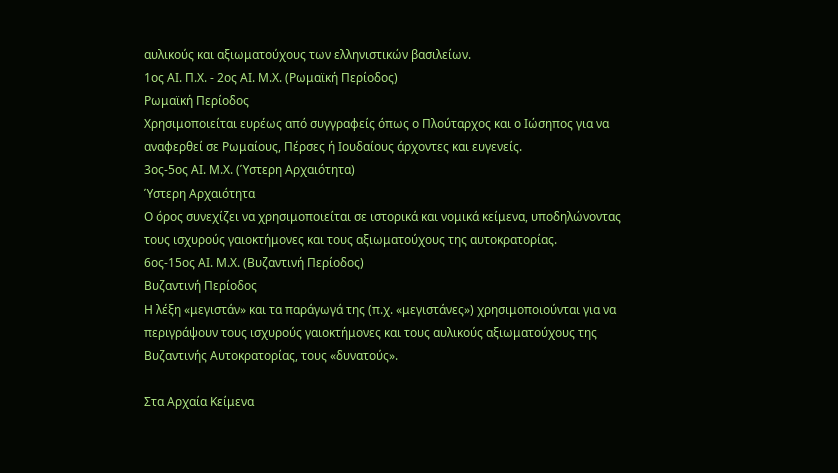αυλικούς και αξιωματούχους των ελληνιστικών βασιλείων.
1ος ΑΙ. Π.Χ. - 2ος ΑΙ. Μ.Χ. (Ρωμαϊκή Περίοδος)
Ρωμαϊκή Περίοδος
Χρησιμοποιείται ευρέως από συγγραφείς όπως ο Πλούταρχος και ο Ιώσηπος για να αναφερθεί σε Ρωμαίους, Πέρσες ή Ιουδαίους άρχοντες και ευγενείς.
3ος-5ος ΑΙ. Μ.Χ. (Ύστερη Αρχαιότητα)
Ύστερη Αρχαιότητα
Ο όρος συνεχίζει να χρησιμοποιείται σε ιστορικά και νομικά κείμενα, υποδηλώνοντας τους ισχυρούς γαιοκτήμονες και τους αξιωματούχους της αυτοκρατορίας.
6ος-15ος ΑΙ. Μ.Χ. (Βυζαντινή Περίοδος)
Βυζαντινή Περίοδος
Η λέξη «μεγιστάν» και τα παράγωγά της (π.χ. «μεγιστάνες») χρησιμοποιούνται για να περιγράψουν τους ισχυρούς γαιοκτήμονες και τους αυλικούς αξιωματούχους της Βυζαντινής Αυτοκρατορίας, τους «δυνατούς».

Στα Αρχαία Κείμενα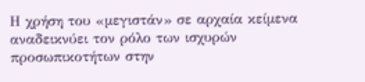Η χρήση του «μεγιστάν» σε αρχαία κείμενα αναδεικνύει τον ρόλο των ισχυρών προσωπικοτήτων στην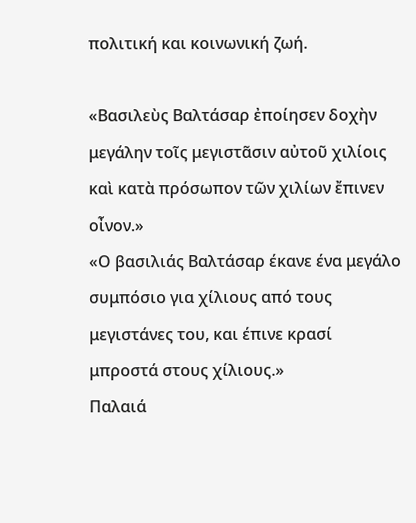πολιτική και κοινωνική ζωή.

«Βασιλεὺς Βαλτάσαρ ἐποίησεν δοχὴν μεγάλην τοῖς μεγιστᾶσιν αὐτοῦ χιλίοις καὶ κατὰ πρόσωπον τῶν χιλίων ἔπινεν οἶνον.»
«Ο βασιλιάς Βαλτάσαρ έκανε ένα μεγάλο συμπόσιο για χίλιους από τους μεγιστάνες του, και έπινε κρασί μπροστά στους χίλιους.»
Παλαιά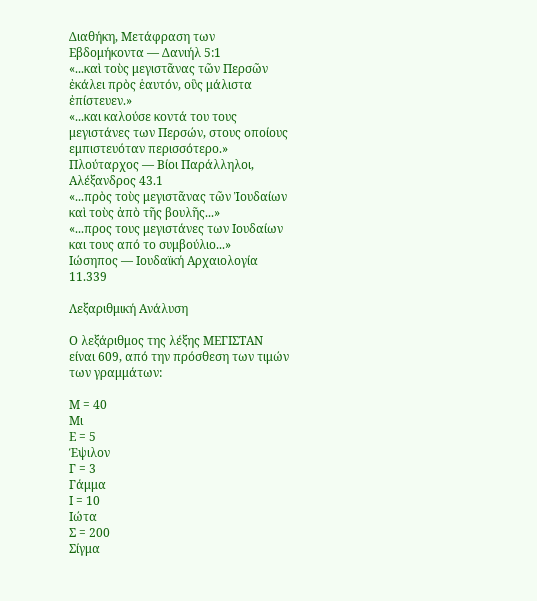Διαθήκη, Μετάφραση των Εβδομήκοντα — Δανιήλ 5:1
«...καὶ τοὺς μεγιστᾶνας τῶν Περσῶν ἐκάλει πρὸς ἑαυτόν, οὓς μάλιστα ἐπίστευεν.»
«...και καλούσε κοντά του τους μεγιστάνες των Περσών, στους οποίους εμπιστευόταν περισσότερο.»
Πλούταρχος — Βίοι Παράλληλοι, Αλέξανδρος 43.1
«...πρὸς τοὺς μεγιστᾶνας τῶν Ἰουδαίων καὶ τοὺς ἀπὸ τῆς βουλῆς...»
«...προς τους μεγιστάνες των Ιουδαίων και τους από το συμβούλιο...»
Ιώσηπος — Ιουδαϊκή Αρχαιολογία 11.339

Λεξαριθμική Ανάλυση

Ο λεξάριθμος της λέξης ΜΕΓΙΣΤΑΝ είναι 609, από την πρόσθεση των τιμών των γραμμάτων:

Μ = 40
Μι
Ε = 5
Έψιλον
Γ = 3
Γάμμα
Ι = 10
Ιώτα
Σ = 200
Σίγμα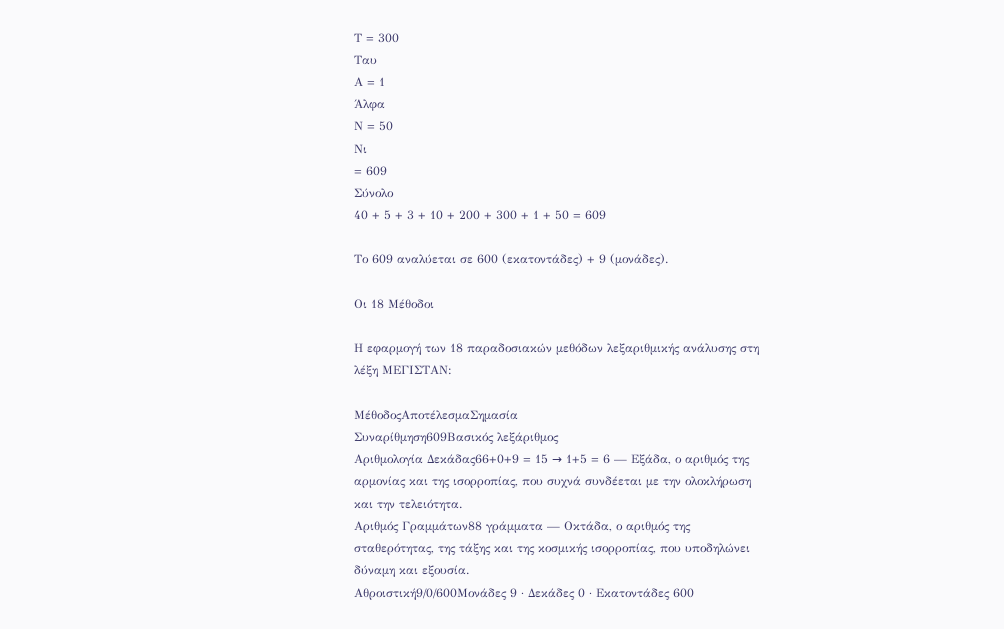Τ = 300
Ταυ
Α = 1
Άλφα
Ν = 50
Νι
= 609
Σύνολο
40 + 5 + 3 + 10 + 200 + 300 + 1 + 50 = 609

Το 609 αναλύεται σε 600 (εκατοντάδες) + 9 (μονάδες).

Οι 18 Μέθοδοι

Η εφαρμογή των 18 παραδοσιακών μεθόδων λεξαριθμικής ανάλυσης στη λέξη ΜΕΓΙΣΤΑΝ:

ΜέθοδοςΑποτέλεσμαΣημασία
Συναρίθμηση609Βασικός λεξάριθμος
Αριθμολογία Δεκάδας66+0+9 = 15 → 1+5 = 6 — Εξάδα, ο αριθμός της αρμονίας και της ισορροπίας, που συχνά συνδέεται με την ολοκλήρωση και την τελειότητα.
Αριθμός Γραμμάτων88 γράμματα — Οκτάδα, ο αριθμός της σταθερότητας, της τάξης και της κοσμικής ισορροπίας, που υποδηλώνει δύναμη και εξουσία.
Αθροιστική9/0/600Μονάδες 9 · Δεκάδες 0 · Εκατοντάδες 600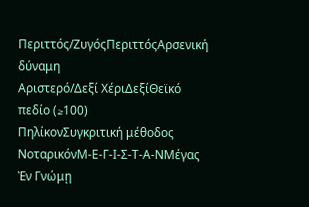Περιττός/ΖυγόςΠεριττόςΑρσενική δύναμη
Αριστερό/Δεξί ΧέριΔεξίΘεϊκό πεδίο (≥100)
ΠηλίκονΣυγκριτική μέθοδος
ΝοταρικόνΜ-Ε-Γ-Ι-Σ-Τ-Α-ΝΜέγας Ἐν Γνώμῃ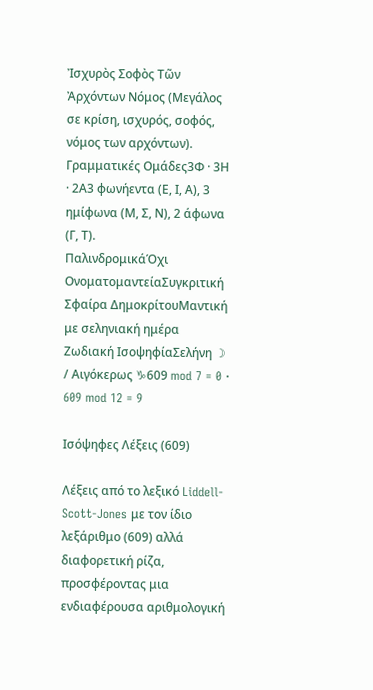Ἰσχυρὸς Σοφὸς Τῶν Ἀρχόντων Νόμος (Μεγάλος σε κρίση, ισχυρός, σοφός, νόμος των αρχόντων).
Γραμματικές Ομάδες3Φ · 3Η · 2Α3 φωνήεντα (Ε, Ι, Α), 3 ημίφωνα (Μ, Σ, Ν), 2 άφωνα (Γ, Τ).
ΠαλινδρομικάΌχι
ΟνοματομαντείαΣυγκριτική
Σφαίρα ΔημοκρίτουΜαντική με σεληνιακή ημέρα
Ζωδιακή ΙσοψηφίαΣελήνη ☽ / Αιγόκερως ♑609 mod 7 = 0 · 609 mod 12 = 9

Ισόψηφες Λέξεις (609)

Λέξεις από το λεξικό Liddell-Scott-Jones με τον ίδιο λεξάριθμο (609) αλλά διαφορετική ρίζα, προσφέροντας μια ενδιαφέρουσα αριθμολογική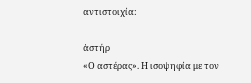αντιστοιχία:

ἀστήρ
«Ο αστέρας». Η ισοψηφία με τον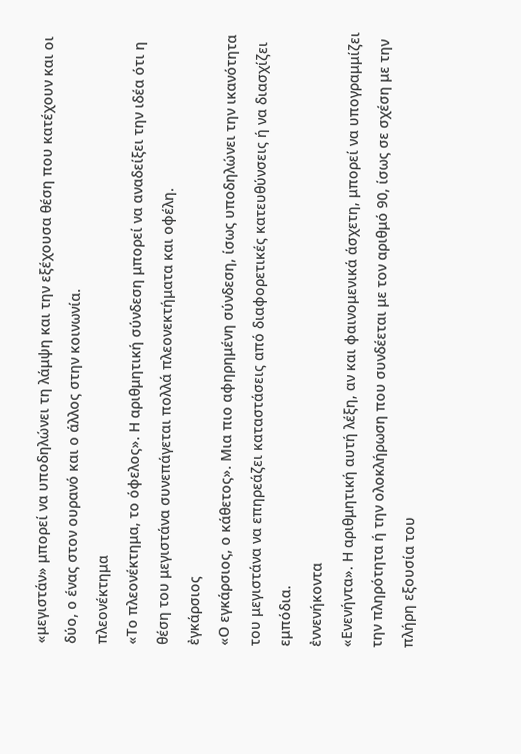«μεγιστάν» μπορεί να υποδηλώνει τη λάμψη και την εξέχουσα θέση που κατέχουν και οι δύο, ο ένας στον ουρανό και ο άλλος στην κοινωνία.
πλεονέκτημα
«Το πλεονέκτημα, το όφελος». Η αριθμητική σύνδεση μπορεί να αναδείξει την ιδέα ότι η θέση του μεγιστάνα συνεπάγεται πολλά πλεονεκτήματα και οφέλη.
ἐγκάρσιος
«Ο εγκάρσιος, ο κάθετος». Μια πιο αφηρημένη σύνδεση, ίσως υποδηλώνει την ικανότητα του μεγιστάνα να επηρεάζει καταστάσεις από διαφορετικές κατευθύνσεις ή να διασχίζει εμπόδια.
ἐννενήκοντα
«Ενενήντα». Η αριθμητική αυτή λέξη, αν και φαινομενικά άσχετη, μπορεί να υπογραμμίζει την πληρότητα ή την ολοκλήρωση που συνδέεται με τον αριθμό 90, ίσως σε σχέση με την πλήρη εξουσία του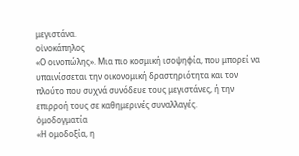μεγιστάνα.
οἰνοκάπηλος
«Ο οινοπώλης». Μια πιο κοσμική ισοψηφία, που μπορεί να υπαινίσσεται την οικονομική δραστηριότητα και τον πλούτο που συχνά συνόδευε τους μεγιστάνες, ή την επιρροή τους σε καθημερινές συναλλαγές.
ὁμοδογματία
«Η ομοδοξία, η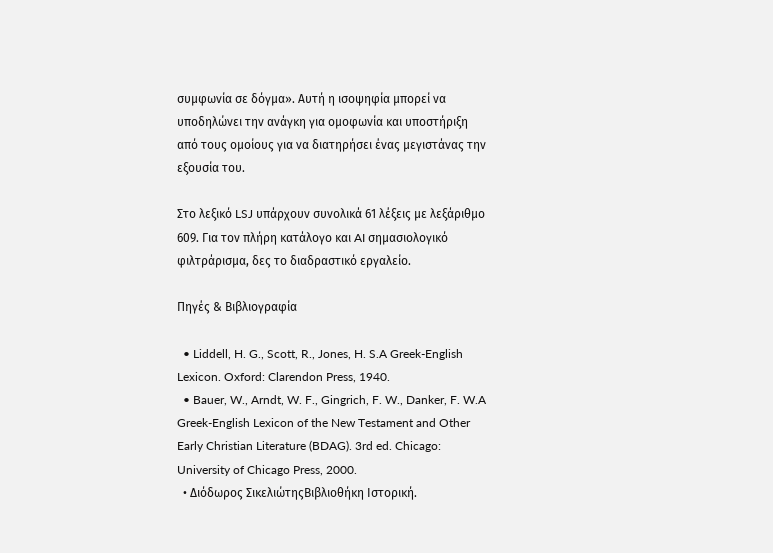συμφωνία σε δόγμα». Αυτή η ισοψηφία μπορεί να υποδηλώνει την ανάγκη για ομοφωνία και υποστήριξη από τους ομοίους για να διατηρήσει ένας μεγιστάνας την εξουσία του.

Στο λεξικό LSJ υπάρχουν συνολικά 61 λέξεις με λεξάριθμο 609. Για τον πλήρη κατάλογο και AI σημασιολογικό φιλτράρισμα, δες το διαδραστικό εργαλείο.

Πηγές & Βιβλιογραφία

  • Liddell, H. G., Scott, R., Jones, H. S.A Greek-English Lexicon. Oxford: Clarendon Press, 1940.
  • Bauer, W., Arndt, W. F., Gingrich, F. W., Danker, F. W.A Greek-English Lexicon of the New Testament and Other Early Christian Literature (BDAG). 3rd ed. Chicago: University of Chicago Press, 2000.
  • Διόδωρος ΣικελιώτηςΒιβλιοθήκη Ιστορική.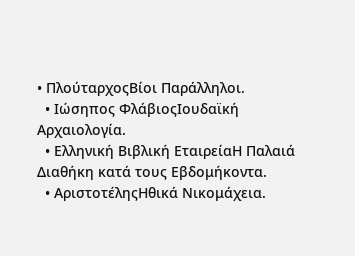• ΠλούταρχοςΒίοι Παράλληλοι.
  • Ιώσηπος ΦλάβιοςΙουδαϊκή Αρχαιολογία.
  • Ελληνική Βιβλική ΕταιρείαΗ Παλαιά Διαθήκη κατά τους Εβδομήκοντα.
  • ΑριστοτέληςΗθικά Νικομάχεια.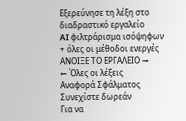Εξερεύνησε τη λέξη στο διαδραστικό εργαλείο
AI φιλτράρισμα ισόψηφων + όλες οι μέθοδοι ενεργές
ΑΝΟΙΞΕ ΤΟ ΕΡΓΑΛΕΙΟ →
← Όλες οι λέξεις
Αναφορά Σφάλματος
Συνεχίστε δωρεάν
Για να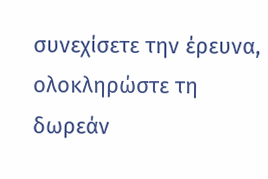συνεχίσετε την έρευνα, ολοκληρώστε τη δωρεάν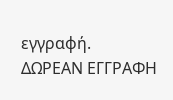εγγραφή.
ΔΩΡΕΑΝ ΕΓΓΡΑΦΗ